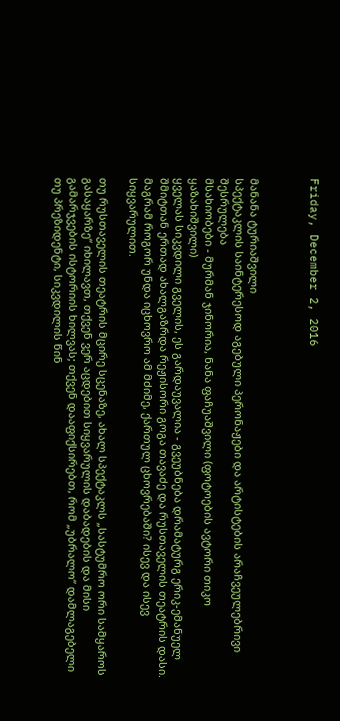Friday, December 2, 2016



მანანა ტურიაშვილი
სპექტაკლის საინტერესოდ აგებული პერონაჟები და არტისტების არაჩვეულებრივი შესრულება
მსახიობები - მურმან ჯინორია, ნანა ფაჩუაშვილი (ფოტოების ავტორი თიკო ყაზახიშვილი)
ყველას სიკვდილი გველის, ეს გარდაუვალია - გვეუბნება დრამატურგ ერიკ-ემანუელ შმიტთან ერთად ახალგაზრდა რეჟისორი გოგა თავაძე და რუსთაველის თეატრის დასი. მაგრამ როგორ უნდა იცხოვრო ამ მძიმე, ქართულ ცხოვრებაში? ისევ და ისევ სიყვარულით.

თუ რუსთაველის თეატრის მცირე სცენაზე, ახალ სპექტაკლს „სასტუმრო ორი სამყაროს გასაყარზე“ იხილავთ, თქვენ ვერ აცდებით სიყვარულის დაბადების და მისი გამარჯვების ისტორიის ხილვას; თქვენ დააფიქსირებთ, რომ „უბრალო“ დამლაგებელი თუ პრეზიდენტი, სიკვდილის წინ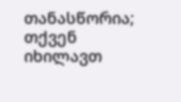თანასწორია; თქვენ იხილავთ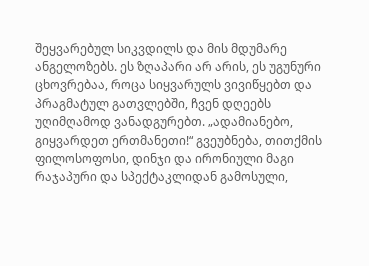შეყვარებულ სიკვდილს და მის მდუმარე ანგელოზებს. ეს ზღაპარი არ არის, ეს უგუნური ცხოვრებაა, როცა სიყვარულს ვივიწყებთ და პრაგმატულ გათვლებში, ჩვენ დღეებს უღიმღამოდ ვანადგურებთ. „ადამიანებო, გიყვარდეთ ერთმანეთი!“ გვეუბნება, თითქმის ფილოსოფოსი, დინჯი და ირონიული მაგი რაჯაპური და სპექტაკლიდან გამოსული,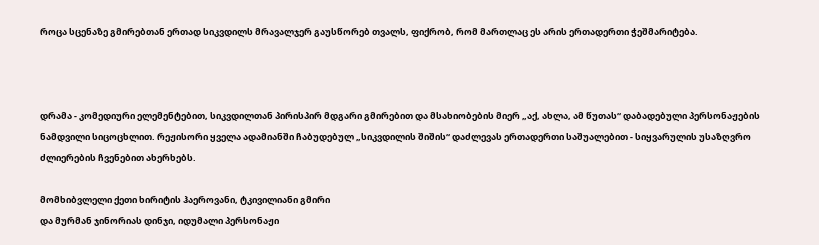როცა სცენაზე გმირებთან ერთად სიკვდილს მრავალჯერ გაუსწორებ თვალს, ფიქრობ, რომ მართლაც ეს არის ერთადერთი ჭეშმარიტება.



დრამა - კომედიური ელემენტებით, სიკვდილთან პირისპირ მდგარი გმირებით და მსახიობების მიერ „აქ, ახლა, ამ წუთას“ დაბადებული პერსონაჟების ნამდვილი სიცოცხლით. რეჟისორი ყველა ადამიანში ჩაბუდებულ „სიკვდილის შიშის“ დაძლევას ერთადერთი საშუალებით - სიყვარულის უსაზღვრო ძლიერების ჩვენებით ახერხებს.

მომხიბვლელი ქეთი ხირიტის ჰაეროვანი, ტკივილიანი გმირი
და მურმან ჯინორიას დინჯი, იდუმალი პერსონაჟი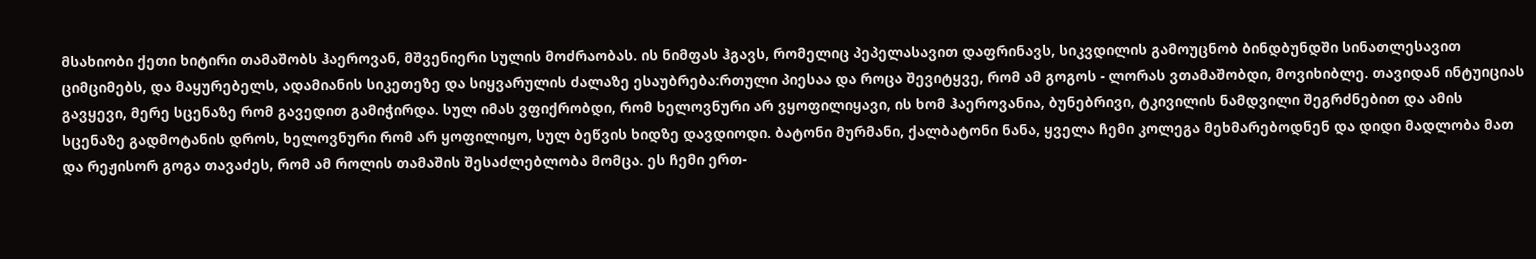მსახიობი ქეთი ხიტირი თამაშობს ჰაეროვან, მშვენიერი სულის მოძრაობას. ის ნიმფას ჰგავს, რომელიც პეპელასავით დაფრინავს, სიკვდილის გამოუცნობ ბინდბუნდში სინათლესავით ციმციმებს, და მაყურებელს, ადამიანის სიკეთეზე და სიყვარულის ძალაზე ესაუბრება:რთული პიესაა და როცა შევიტყვე, რომ ამ გოგოს - ლორას ვთამაშობდი, მოვიხიბლე. თავიდან ინტუიციას გავყევი, მერე სცენაზე რომ გავედით გამიჭირდა. სულ იმას ვფიქრობდი, რომ ხელოვნური არ ვყოფილიყავი, ის ხომ ჰაეროვანია, ბუნებრივი, ტკივილის ნამდვილი შეგრძნებით და ამის სცენაზე გადმოტანის დროს, ხელოვნური რომ არ ყოფილიყო, სულ ბეწვის ხიდზე დავდიოდი. ბატონი მურმანი, ქალბატონი ნანა, ყველა ჩემი კოლეგა მეხმარებოდნენ და დიდი მადლობა მათ და რეჟისორ გოგა თავაძეს, რომ ამ როლის თამაშის შესაძლებლობა მომცა. ეს ჩემი ერთ-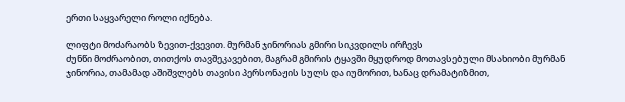ერთი საყვარელი როლი იქნება.

ლიფტი მოძარაობს ზევით-ქვევით. მურმან ჯინორიას გმირი სიკვდილს ირჩევს
ძუნწი მოძრაობით, თითქოს თავშეკავებით, მაგრამ გმირის ტყავში მყუდროდ მოთავსებული მსახიობი მურმან ჯინორია, თამამად აშიშვლებს თავისი პერსონაჟის სულს და იუმორით, ხანაც დრამატიზმით,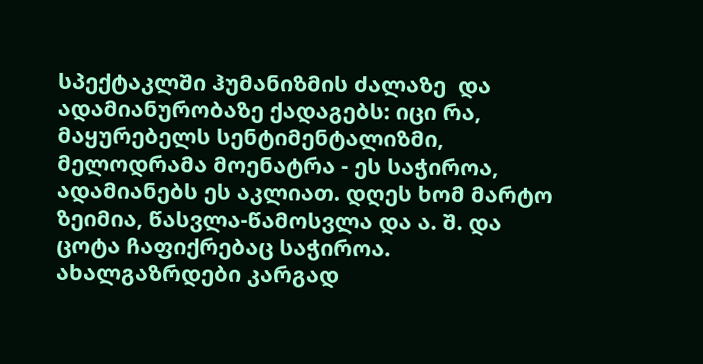სპექტაკლში ჰუმანიზმის ძალაზე  და  ადამიანურობაზე ქადაგებს: იცი რა, მაყურებელს სენტიმენტალიზმი, მელოდრამა მოენატრა - ეს საჭიროა, ადამიანებს ეს აკლიათ. დღეს ხომ მარტო ზეიმია, წასვლა-წამოსვლა და ა. შ. და ცოტა ჩაფიქრებაც საჭიროა. ახალგაზრდები კარგად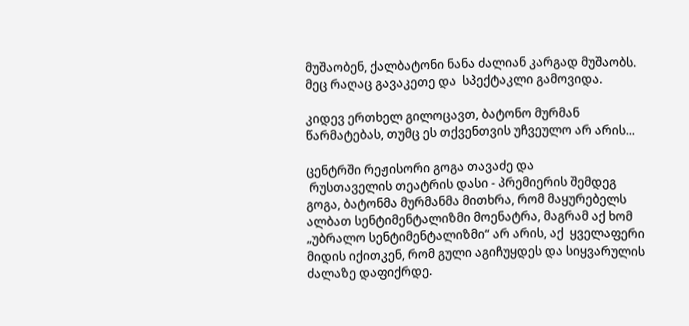მუშაობენ, ქალბატონი ნანა ძალიან კარგად მუშაობს. მეც რაღაც გავაკეთე და  სპექტაკლი გამოვიდა.

კიდევ ერთხელ გილოცავთ, ბატონო მურმან წარმატებას, თუმც ეს თქვენთვის უჩვეულო არ არის...

ცენტრში რეჟისორი გოგა თავაძე და
 რუსთაველის თეატრის დასი - პრემიერის შემდეგ
გოგა, ბატონმა მურმანმა მითხრა, რომ მაყურებელს ალბათ სენტიმენტალიზმი მოენატრა, მაგრამ აქ ხომ „უბრალო სენტიმენტალიზმი“ არ არის, აქ  ყველაფერი მიდის იქითკენ, რომ გული აგიჩუყდეს და სიყვარულის ძალაზე დაფიქრდე.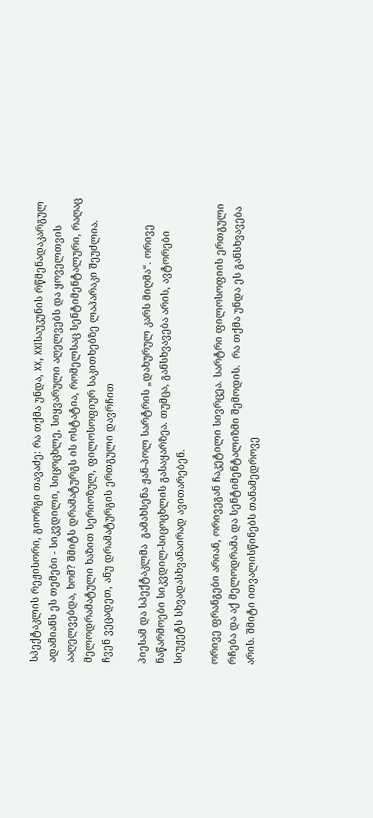სპექტაკლის რეჟისორი, გიორგი თავაძე: რა თქმა უნდა, XX, XXIსაუკუნის რწმენადაკარგულ ადამიანს ეს თემები - სიკვდილი, სიცოცხლე, სიყვარული აღელვებს და ყოველთვის ააღელვებდა, ხომ? შმიტს დრამატურგს ის ოსტატია, რომელსაც სენტიმენტალური, რაღაც მელოდრამატული ხაზით სერიოზულ, ფილოსოფიურ საკითხებზე ლაპარაკი შეუძლია. ჩვენ ვეცადეთ, ანუ დრამატურგის ერთგული დავრჩით

პიესამ და სპექტაკლმა  გამახსენა ჟან-პოლ სარტრის „დახურულ კარს მიღმა“. ორივე ნაწარმოები სიკვდილ-სიცოცხლის გასაყარზეა. თუმცა, განსხვავება არის, ავტორები სიუჟეტს სხვადასხვანაირად ავითარებენ.

ორივე ფრანგები არიან, ორივეგან ჩაკეტილი სივრცეა. სარტრი ფილოსოფიის ერთგული რჩება და აქ მელოდრამა და სენტიმენტალიზმი შემოდის.  რა თქმა უნდა ეს განსხვავება არის. შმიტი ითვალისწინებს თანამედროვე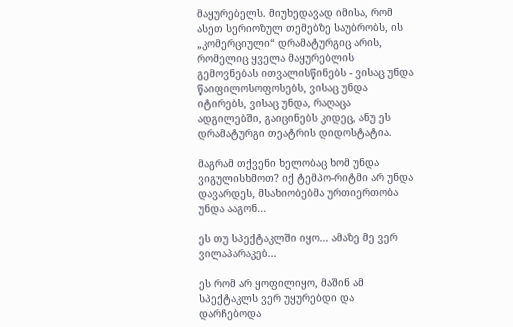მაყურებელს. მიუხედავად იმისა, რომ ასეთ სერიოზულ თემებზე საუბრობს, ის „კომერციული“ დრამატურგიც არის, რომელიც ყველა მაყურებლის გემოვნებას ითვალისწინებს - ვისაც უნდა წაიფილოსოფოსებს, ვისაც უნდა იტირებს, ვისაც უნდა, რაღაცა ადგილებში, გაიცინებს კიდეც, ანუ ეს დრამატურგი თეატრის დიდოსტატია.

მაგრამ თქვენი ხელობაც ხომ უნდა ვიგულისხმოთ? იქ ტემპო-რიტმი არ უნდა დავარდეს, მსახიობებმა ურთიერთობა უნდა ააგონ...

ეს თუ სპექტაკლში იყო... ამაზე მე ვერ ვილაპარაკებ...

ეს რომ არ ყოფილიყო, მაშინ ამ სპექტაკლს ვერ უყურებდი და დარჩებოდა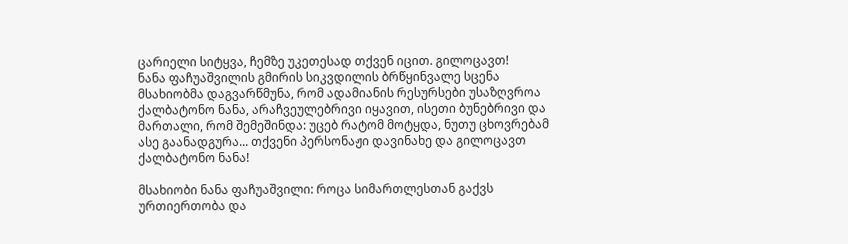ცარიელი სიტყვა, ჩემზე უკეთესად თქვენ იცით. გილოცავთ!
ნანა ფაჩუაშვილის გმირის სიკვდილის ბრწყინვალე სცენა
მსახიობმა დაგვარწმუნა, რომ ადამიანის რესურსები უსაზღვროა
ქალბატონო ნანა, არაჩვეულებრივი იყავით, ისეთი ბუნებრივი და მართალი, რომ შემეშინდა: უცებ რატომ მოტყდა, ნუთუ ცხოვრებამ ასე გაანადგურა... თქვენი პერსონაჟი დავინახე და გილოცავთ ქალბატონო ნანა!

მსახიობი ნანა ფაჩუაშვილი: როცა სიმართლესთან გაქვს ურთიერთობა და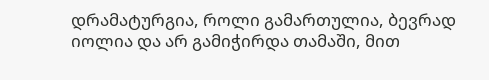დრამატურგია, როლი გამართულია, ბევრად იოლია და არ გამიჭირდა თამაში, მით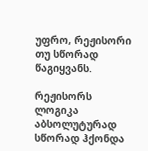უფრო, რეჟისორი თუ სწორად წაგიყვანს.

რეჟისორს ლოგიკა აბსოლუტურად სწორად ჰქონდა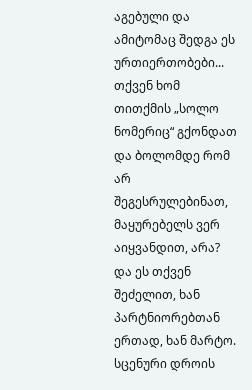აგებული და ამიტომაც შედგა ეს ურთიერთობები... თქვენ ხომ თითქმის „სოლო ნომერიც“ გქონდათ და ბოლომდე რომ არ შეგესრულებინათ, მაყურებელს ვერ აიყვანდით, არა? და ეს თქვენ შეძელით, ხან პარტნიორებთან ერთად, ხან მარტო. სცენური დროის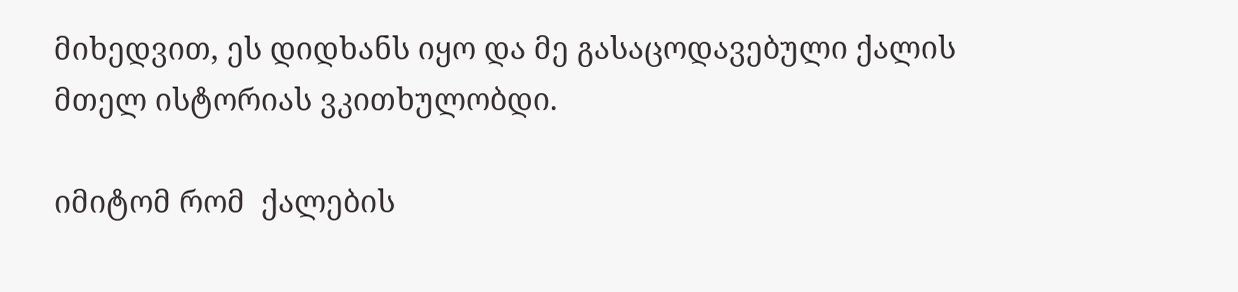მიხედვით, ეს დიდხანს იყო და მე გასაცოდავებული ქალის მთელ ისტორიას ვკითხულობდი.

იმიტომ რომ  ქალების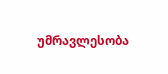უმრავლესობა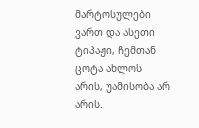მარტოსულები ვართ და ასეთი ტიპაჟი, ჩემთან ცოტა ახლოს არის, უამისობა არ არის.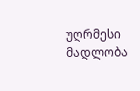უღრმესი მადლობა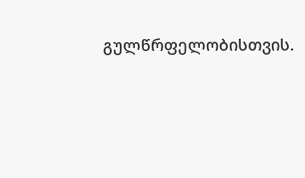გულწრფელობისთვის.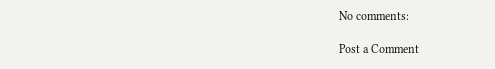No comments:

Post a Comment